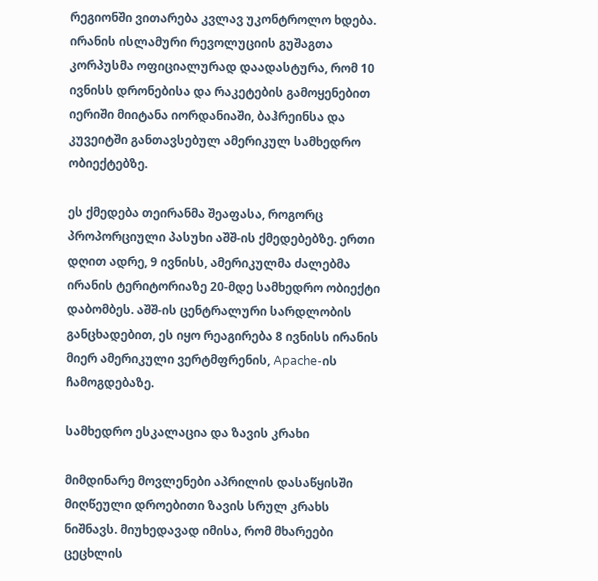რეგიონში ვითარება კვლავ უკონტროლო ხდება. ირანის ისლამური რევოლუციის გუშაგთა კორპუსმა ოფიციალურად დაადასტურა, რომ 10 ივნისს დრონებისა და რაკეტების გამოყენებით იერიში მიიტანა იორდანიაში, ბაჰრეინსა და კუვეიტში განთავსებულ ამერიკულ სამხედრო ობიექტებზე.

ეს ქმედება თეირანმა შეაფასა, როგორც პროპორციული პასუხი აშშ-ის ქმედებებზე. ერთი დღით ადრე, 9 ივნისს, ამერიკულმა ძალებმა ირანის ტერიტორიაზე 20-მდე სამხედრო ობიექტი დაბომბეს. აშშ-ის ცენტრალური სარდლობის განცხადებით, ეს იყო რეაგირება 8 ივნისს ირანის მიერ ამერიკული ვერტმფრენის, Apache-ის ჩამოგდებაზე.

სამხედრო ესკალაცია და ზავის კრახი

მიმდინარე მოვლენები აპრილის დასაწყისში მიღწეული დროებითი ზავის სრულ კრახს ნიშნავს. მიუხედავად იმისა, რომ მხარეები ცეცხლის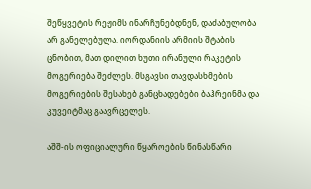შეწყვეტის რეჟიმს ინარჩუნებდნენ, დაძაბულობა არ განელებულა. იორდანიის არმიის შტაბის ცნობით, მათ დილით ხუთი ირანული რაკეტის მოგერიება შეძლეს. მსგავსი თავდასხმების მოგერიების შესახებ განცხადებები ბაჰრეინმა და კუვეიტმაც გაავრცელეს.

აშშ-ის ოფიციალური წყაროების წინასწარი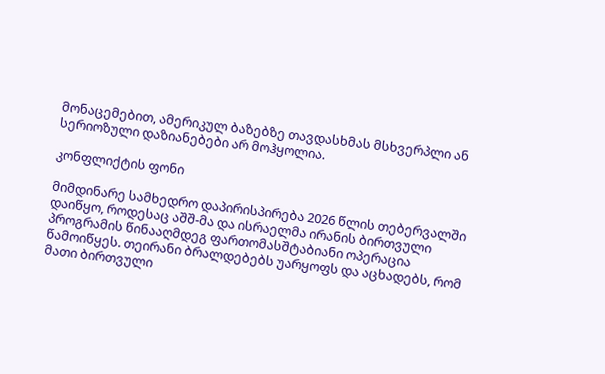მონაცემებით, ამერიკულ ბაზებზე თავდასხმას მსხვერპლი ან სერიოზული დაზიანებები არ მოჰყოლია.

კონფლიქტის ფონი

მიმდინარე სამხედრო დაპირისპირება 2026 წლის თებერვალში დაიწყო, როდესაც აშშ-მა და ისრაელმა ირანის ბირთვული პროგრამის წინააღმდეგ ფართომასშტაბიანი ოპერაცია წამოიწყეს. თეირანი ბრალდებებს უარყოფს და აცხადებს, რომ მათი ბირთვული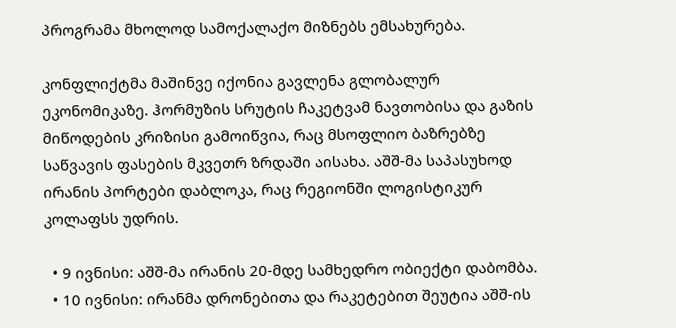პროგრამა მხოლოდ სამოქალაქო მიზნებს ემსახურება.

კონფლიქტმა მაშინვე იქონია გავლენა გლობალურ ეკონომიკაზე. ჰორმუზის სრუტის ჩაკეტვამ ნავთობისა და გაზის მიწოდების კრიზისი გამოიწვია, რაც მსოფლიო ბაზრებზე საწვავის ფასების მკვეთრ ზრდაში აისახა. აშშ-მა საპასუხოდ ირანის პორტები დაბლოკა, რაც რეგიონში ლოგისტიკურ კოლაფსს უდრის.

  • 9 ივნისი: აშშ-მა ირანის 20-მდე სამხედრო ობიექტი დაბომბა.
  • 10 ივნისი: ირანმა დრონებითა და რაკეტებით შეუტია აშშ-ის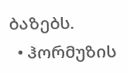ბაზებს.
  • ჰორმუზის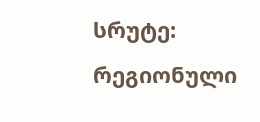სრუტე: რეგიონული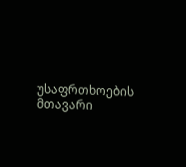უსაფრთხოების მთავარი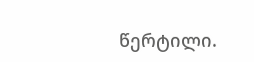წერტილი.